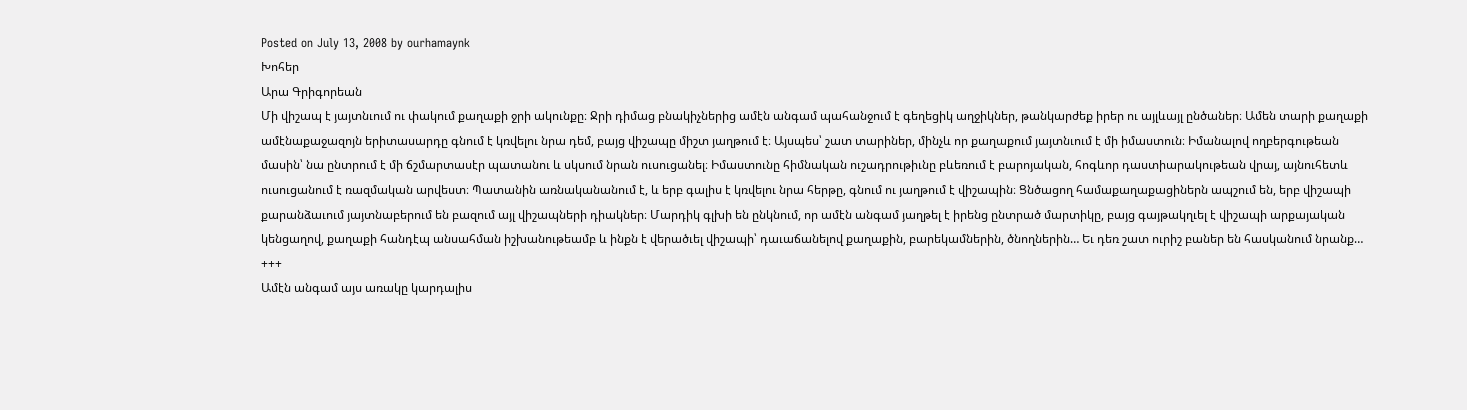Posted on July 13, 2008 by ourhamaynk
Խոհեր
Արա Գրիգորեան
Մի վիշապ է յայտնւում ու փակում քաղաքի ջրի ակունքը։ Ջրի դիմաց բնակիչներից ամէն անգամ պահանջում է գեղեցիկ աղջիկներ, թանկարժեք իրեր ու այլևայլ ընծաներ։ Ամեն տարի քաղաքի ամէնաքաջազոյն երիտասարդը գնում է կռվելու նրա դեմ, բայց վիշապը միշտ յաղթում է։ Այսպես՝ շատ տարիներ, մինչև որ քաղաքում յայտնւում է մի իմաստուն։ Իմանալով ողբերգութեան մասին՝ նա ընտրում է մի ճշմարտասէր պատանու և սկսում նրան ուսուցանել։ Իմաստունը հիմնական ուշադրութիւնը բևեռում է բարոյական, հոգևոր դաստիարակութեան վրայ, այնուհետև ուսուցանում է ռազմական արվեստ։ Պատանին առնականանում է, և երբ գալիս է կռվելու նրա հերթը, գնում ու յաղթում է վիշապին։ Ցնծացող համաքաղաքացիներն ապշում են, երբ վիշապի քարանձաւում յայտնաբերում են բազում այլ վիշապների դիակներ։ Մարդիկ գլխի են ընկնում, որ ամէն անգամ յաղթել է իրենց ընտրած մարտիկը, բայց գայթակղւել է վիշապի արքայական կենցաղով, քաղաքի հանդէպ անսահման իշխանութեամբ և ինքն է վերածւել վիշապի՝ դաւաճանելով քաղաքին, բարեկամներին, ծնողներին… Եւ դեռ շատ ուրիշ բաներ են հասկանում նրանք…
+++
Ամէն անգամ այս առակը կարդալիս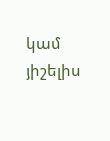կամ յիշելիս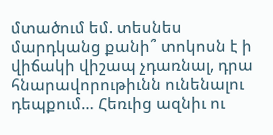մտածում եմ. տեսնես մարդկանց քանի՞ տոկոսն է ի վիճակի վիշապ չդառնալ, դրա հնարավորութիւնն ունենալու դեպքում… Հեռւից ազնիւ ու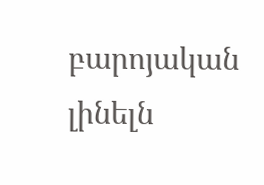բարոյական լինելն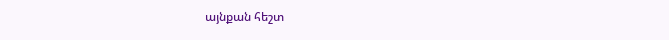այնքան հեշտ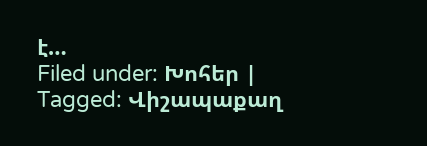է…
Filed under: Խոհեր | Tagged: Վիշապաքաղ